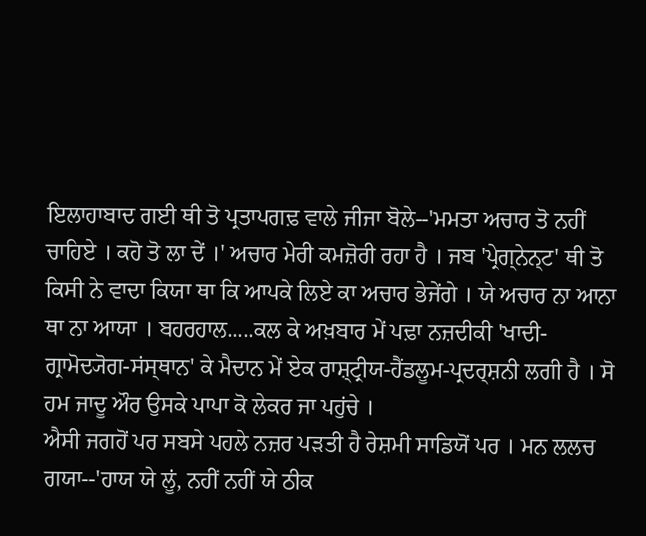ਇਲਾਹਾਬਾਦ ਗਈ ਥੀ ਤੋ ਪ੍ਰਤਾਪਗਢ਼ ਵਾਲੇ ਜੀਜਾ ਬੋਲੇ--'ਮਮਤਾ ਅਚਾਰ ਤੋ ਨਹੀਂ ਚਾਹਿਏ । ਕਹੋ ਤੋ ਲਾ ਦੇਂ ।' ਅਚਾਰ ਮੇਰੀ ਕਮਜ਼ੋਰੀ ਰਹਾ ਹੈ । ਜਬ 'ਪ੍ਰੇਗ੍ਨੇਨ੍ਟ' ਥੀ ਤੋ ਕਿਸੀ ਨੇ ਵਾਦਾ ਕਿਯਾ ਥਾ ਕਿ ਆਪਕੇ ਲਿਏ ਕਾ ਅਚਾਰ ਭੇਜੇਂਗੇ । ਯੇ ਅਚਾਰ ਨਾ ਆਨਾ ਥਾ ਨਾ ਆਯਾ । ਬਹਰਹਾਲ.....ਕਲ ਕੇ ਅਖ਼ਬਾਰ ਮੇਂ ਪਢ਼ਾ ਨਜ਼ਦੀਕੀ 'ਖਾਦੀ-ਗ੍ਰਾਮੋਦ੍ਯੋਗ-ਸਂਸ੍ਥਾਨ' ਕੇ ਮੈਦਾਨ ਮੇਂ ਏਕ ਰਾਸ਼੍ਟ੍ਰੀਯ-ਹੈਂਡਲੂਮ-ਪ੍ਰਦਰ੍ਸ਼ਨੀ ਲਗੀ ਹੈ । ਸੋ ਹਮ ਜਾਦੂ ਔਰ ਉਸਕੇ ਪਾਪਾ ਕੋ ਲੇਕਰ ਜਾ ਪਹੁਂਚੇ ।
ਐਸੀ ਜਗਹੋਂ ਪਰ ਸਬਸੇ ਪਹਲੇ ਨਜ਼ਰ ਪਡ਼ਤੀ ਹੈ ਰੇਸ਼ਮੀ ਸਾਡਿਯੋਂ ਪਰ । ਮਨ ਲਲਚ ਗਯਾ--'ਹਾਯ ਯੇ ਲੂਂ, ਨਹੀਂ ਨਹੀਂ ਯੇ ਠੀਕ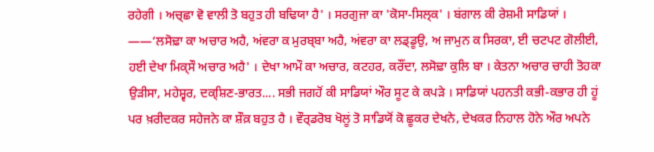ਰਹੇਗੀ । ਅਚ੍ਛਾ ਵੋ ਵਾਲੀ ਤੋ ਬਹੁਤ ਹੀ ਬਢਿਯਾ ਹੈ' । ਸਰਗੁਜਾ ਕਾ 'ਕੋਸਾ-ਸਿਲ੍ਕ' । ਬਂਗਾਲ ਕੀ ਰੇਸ਼ਮੀ ਸਾਡਿਯਾਂ ।
——‘ਲਸੋਢ਼ਾ ਕਾ ਅਚਾਰ ਅਹੈ, ਅਂਵਰਾ ਕ ਮੁਰਬ੍ਬਾ ਅਹੈ, ਅਂਵਰਾ ਕਾ ਲਡ੍ਡੂਉ, ਅ ਜਾਮੁਨ ਕ ਸਿਰਕਾ, ਈ ਚਟਪਟ ਗੋਲੀਈ, ਹਈ ਦੇਖਾ ਮਿਕ੍ਸੌ ਅਚਾਰ ਅਹੈ' । ਦੇਖਾ ਆਮੌ ਕਾ ਅਚਾਰ, ਕਟਹਰ, ਕਰੌਂਦਾ, ਲਸੋਢ਼ਾ ਕੁਲਿ ਬਾ । ਕੇਤਨਾ ਅਚਾਰ ਚਾਹੀ ਤੋਹਕਾ
ਉਡ਼ੀਸਾ, ਮਹੇਸ਼੍ਵਰ, ਦਕ੍ਸ਼ਿਣ-ਭਾਰਤ.... ਸਭੀ ਜਗਹੋਂ ਕੀ ਸਾਡਿਯਾਂ ਔਰ ਸੂਟ ਕੇ ਕਪਡ਼ੇ । ਸਾਡਿਯਾਂ ਪਹਨਤੀ ਕਭੀ-ਕਭਾਰ ਹੀ ਹੂਂ ਪਰ ਖ਼ਰੀਦਕਰ ਸਹੇਜਨੇ ਕਾ ਸ਼ੌਕ਼ ਬਹੁਤ ਹੈ । ਵੌਰ੍ਡਰੋਬ ਖੋਲੂਂ ਤੋ ਸਾਡਿਯੋਂ ਕੋ ਛੂਕਰ ਦੇਖਨੇ, ਦੇਖਕਰ ਨਿਹਾਲ ਹੋਨੇ ਔਰ ਅਪਨੇ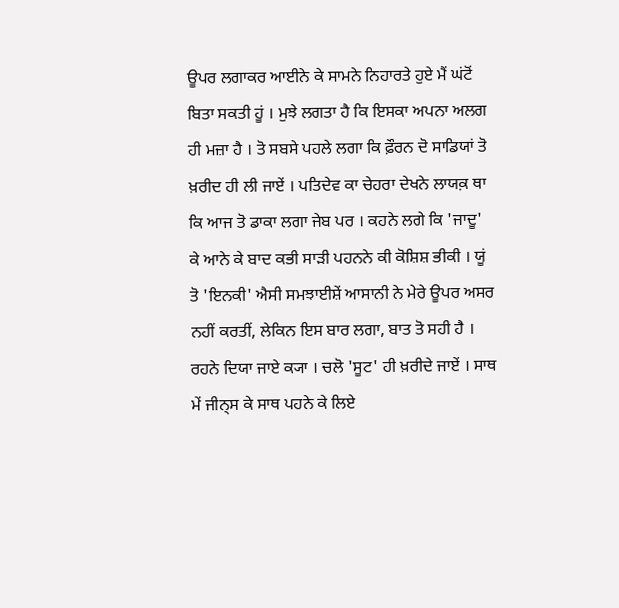ਊਪਰ ਲਗਾਕਰ ਆਈਨੇ ਕੇ ਸਾਮਨੇ ਨਿਹਾਰਤੇ ਹੁਏ ਮੈਂ ਘਂਟੋਂ ਬਿਤਾ ਸਕਤੀ ਹੂਂ । ਮੁਝੇ ਲਗਤਾ ਹੈ ਕਿ ਇਸਕਾ ਅਪਨਾ ਅਲਗ ਹੀ ਮਜ਼ਾ ਹੈ । ਤੋ ਸਬਸੇ ਪਹਲੇ ਲਗਾ ਕਿ ਫ਼ੌਰਨ ਦੋ ਸਾਡਿਯਾਂ ਤੋ ਖ਼ਰੀਦ ਹੀ ਲੀ ਜਾਏਂ । ਪਤਿਦੇਵ ਕਾ ਚੇਹਰਾ ਦੇਖਨੇ ਲਾਯਕ਼ ਥਾ ਕਿ ਆਜ ਤੋ ਡਾਕਾ ਲਗਾ ਜੇਬ ਪਰ । ਕਹਨੇ ਲਗੇ ਕਿ 'ਜਾਦੂ' ਕੇ ਆਨੇ ਕੇ ਬਾਦ ਕਭੀ ਸਾਡ਼ੀ ਪਹਨਨੇ ਕੀ ਕੋਸ਼ਿਸ਼ ਭੀਕੀ । ਯੂਂ ਤੋ 'ਇਨਕੀ' ਐਸੀ ਸਮਝਾਈਸ਼ੇਂ ਆਸਾਨੀ ਨੇ ਮੇਰੇ ਊਪਰ ਅਸਰ ਨਹੀਂ ਕਰਤੀਂ, ਲੇਕਿਨ ਇਸ ਬਾਰ ਲਗਾ, ਬਾਤ ਤੋ ਸਹੀ ਹੈ । ਰਹਨੇ ਦਿਯਾ ਜਾਏ ਕ੍ਯਾ । ਚਲੋ 'ਸੂਟ' ਹੀ ਖ਼ਰੀਦੇ ਜਾਏਂ । ਸਾਥ ਮੇਂ ਜੀਨ੍ਸ ਕੇ ਸਾਥ ਪਹਨੇ ਕੇ ਲਿਏ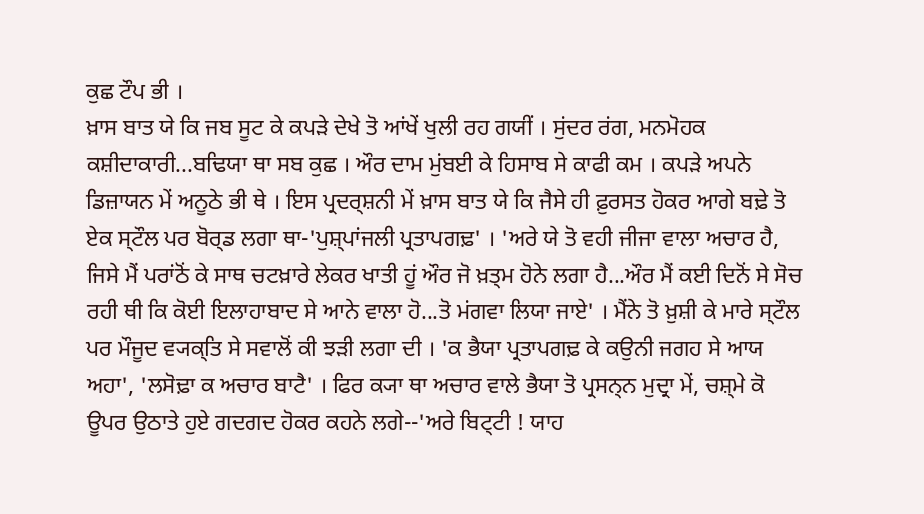ਕੁਛ ਟੌਪ ਭੀ ।
ਖ਼ਾਸ ਬਾਤ ਯੇ ਕਿ ਜਬ ਸੂਟ ਕੇ ਕਪਡ਼ੇ ਦੇਖੇ ਤੋ ਆਂਖੇਂ ਖੁਲੀ ਰਹ ਗਯੀਂ । ਸੁਂਦਰ ਰਂਗ, ਮਨਮੋਹਕ ਕਸ਼ੀਦਾਕਾਰੀ...ਬਢਿਯਾ ਥਾ ਸਬ ਕੁਛ । ਔਰ ਦਾਮ ਮੁਂਬਈ ਕੇ ਹਿਸਾਬ ਸੇ ਕਾਫੀ ਕਮ । ਕਪਡ਼ੇ ਅਪਨੇ ਡਿਜ਼ਾਯਨ ਮੇਂ ਅਨੂਠੇ ਭੀ ਥੇ । ਇਸ ਪ੍ਰਦਰ੍ਸ਼ਨੀ ਮੇਂ ਖ਼ਾਸ ਬਾਤ ਯੇ ਕਿ ਜੈਸੇ ਹੀ ਫ਼ੁਰਸਤ ਹੋਕਰ ਆਗੇ ਬਢ਼ੇ ਤੋ ਏਕ ਸ੍ਟੌਲ ਪਰ ਬੋਰ੍ਡ ਲਗਾ ਥਾ-'ਪੁਸ਼੍ਪਾਂਜਲੀ ਪ੍ਰਤਾਪਗਢ਼' । 'ਅਰੇ ਯੇ ਤੋ ਵਹੀ ਜੀਜਾ ਵਾਲਾ ਅਚਾਰ ਹੈ, ਜਿਸੇ ਮੈਂ ਪਰਾਂਠੋਂ ਕੇ ਸਾਥ ਚਟਖ਼ਾਰੇ ਲੇਕਰ ਖਾਤੀ ਹੂਂ ਔਰ ਜੋ ਖ਼ਤ੍ਮ ਹੋਨੇ ਲਗਾ ਹੈ...ਔਰ ਮੈਂ ਕਈ ਦਿਨੋਂ ਸੇ ਸੋਚ ਰਹੀ ਥੀ ਕਿ ਕੋਈ ਇਲਾਹਾਬਾਦ ਸੇ ਆਨੇ ਵਾਲਾ ਹੋ...ਤੋ ਮਂਗਵਾ ਲਿਯਾ ਜਾਏ' । ਮੈਂਨੇ ਤੋ ਖ਼ੁਸ਼ੀ ਕੇ ਮਾਰੇ ਸ੍ਟੌਲ ਪਰ ਮੌਜੂਦ ਵ੍ਯਕ੍ਤਿ ਸੇ ਸਵਾਲੋਂ ਕੀ ਝਡ਼ੀ ਲਗਾ ਦੀ । 'ਕ ਭੈਯਾ ਪ੍ਰਤਾਪਗਢ਼ ਕੇ ਕਉਨੀ ਜਗਹ ਸੇ ਆਯ ਅਹਾ', 'ਲਸੋਢ਼ਾ ਕ ਅਚਾਰ ਬਾਟੈ' । ਫਿਰ ਕ੍ਯਾ ਥਾ ਅਚਾਰ ਵਾਲੇ ਭੈਯਾ ਤੋ ਪ੍ਰਸਨ੍ਨ ਮੁਦ੍ਰਾ ਮੇਂ, ਚਸ਼੍ਮੇ ਕੋ ਊਪਰ ਉਠਾਤੇ ਹੁਏ ਗਦਗਦ ਹੋਕਰ ਕਹਨੇ ਲਗੇ--'ਅਰੇ ਬਿਟ੍ਟੀ ! ਯਾਹ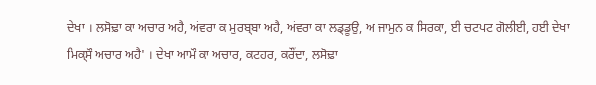ਦੇਖਾ । ਲਸੋਢ਼ਾ ਕਾ ਅਚਾਰ ਅਹੈ, ਅਂਵਰਾ ਕ ਮੁਰਬ੍ਬਾ ਅਹੈ, ਅਂਵਰਾ ਕਾ ਲਡ੍ਡੂਉ, ਅ ਜਾਮੁਨ ਕ ਸਿਰਕਾ, ਈ ਚਟਪਟ ਗੋਲੀਈ, ਹਈ ਦੇਖਾ ਮਿਕ੍ਸੌ ਅਚਾਰ ਅਹੈ' । ਦੇਖਾ ਆਮੌ ਕਾ ਅਚਾਰ, ਕਟਹਰ, ਕਰੌਂਦਾ, ਲਸੋਢ਼ਾ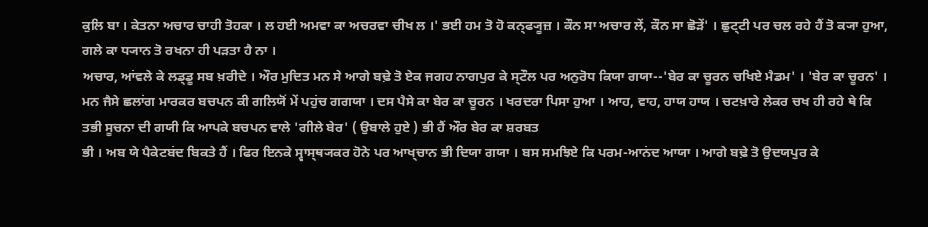ਕੁਲਿ ਬਾ । ਕੇਤਨਾ ਅਚਾਰ ਚਾਹੀ ਤੋਹਕਾ । ਲ ਹਈ ਅਮਵਾ ਕਾ ਅਚਰਵਾ ਚੀਖ ਲ ।' ਭਈ ਹਮ ਤੋ ਹੋ ਕਨ੍ਫ੍ਯੂਜ਼ । ਕੌਨ ਸਾ ਅਚਾਰ ਲੇਂ, ਕੌਨ ਸਾ ਛੋਡ਼ੇਂ' । ਛੁਟ੍ਟੀ ਪਰ ਚਲ ਰਹੇ ਹੈਂ ਤੋ ਕ੍ਯਾ ਹੁਆ, ਗਲੇ ਕਾ ਧ੍ਯਾਨ ਤੋ ਰਖਨਾ ਹੀ ਪਡ਼ਤਾ ਹੈ ਨਾ ।
ਅਚਾਰ, ਆਂਵਲੇ ਕੇ ਲਡ੍ਡੂ ਸਬ ਖ਼ਰੀਦੇ । ਔਰ ਮੁਦਿਤ ਮਨ ਸੇ ਆਗੇ ਬਢ਼ੇ ਤੋ ਏਕ ਜਗਹ ਨਾਗਪੁਰ ਕੇ ਸ੍ਟੌਲ ਪਰ ਅਨੁਰੋਧ ਕਿਯਾ ਗਯਾ--'ਬੇਰ ਕਾ ਚੂਰਨ ਚਖਿਏ ਮੈਡਮ' । 'ਬੇਰ ਕਾ ਚੂਰਨ' । ਮਨ ਜੈਸੇ ਛਲਾਂਗ ਮਾਰਕਰ ਬਚਪਨ ਕੀ ਗਲਿਯੋਂ ਮੇਂ ਪਹੁਂਚ ਗਗਯਾ । ਦਸ ਪੈਸੇ ਕਾ ਬੇਰ ਕਾ ਚੂਰਨ । ਖਰਦਰਾ ਪਿਸਾ ਹੁਆ । ਆਹ, ਵਾਹ, ਹਾਯ ਹਾਯ । ਚਟਖ਼ਾਰੇ ਲੇਕਰ ਚਖ ਹੀ ਰਹੇ ਥੇ ਕਿ ਤਭੀ ਸੂਚਨਾ ਦੀ ਗਯੀ ਕਿ ਆਪਕੇ ਬਚਪਨ ਵਾਲੇ 'ਗੀਲੇ ਬੇਰ' ( ਉਬਾਲੇ ਹੁਏ ) ਭੀ ਹੈਂ ਔਰ ਬੇਰ ਕਾ ਸ਼ਰਬਤ
ਭੀ । ਅਬ ਯੇ ਪੈਕੇਟਬਂਦ ਬਿਕਤੇ ਹੈਂ । ਫਿਰ ਇਨਕੇ ਸ੍ਵਾਸ੍ਥ੍ਯਕਰ ਹੋਨੇ ਪਰ ਆਖ੍ਚਾਨ ਭੀ ਦਿਯਾ ਗਯਾ । ਬਸ ਸਮਝਿਏ ਕਿ ਪਰਮ-ਆਨਂਦ ਆਯਾ । ਆਗੇ ਬਢ਼ੇ ਤੋ ਉਦਯਪੁਰ ਕੇ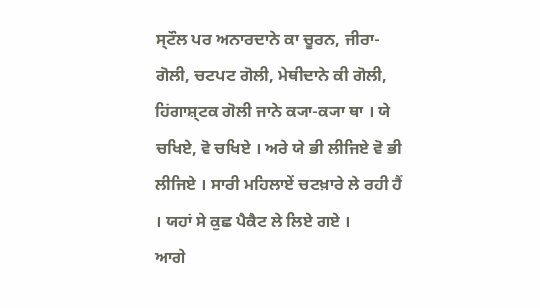ਸ੍ਟੌਲ ਪਰ ਅਨਾਰਦਾਨੇ ਕਾ ਚੂਰਨ, ਜੀਰਾ-ਗੋਲੀ, ਚਟਪਟ ਗੋਲੀ, ਮੇਥੀਦਾਨੇ ਕੀ ਗੋਲੀ, ਹਿਂਗਾਸ਼੍ਟਕ ਗੋਲੀ ਜਾਨੇ ਕ੍ਯਾ-ਕ੍ਯਾ ਥਾ । ਯੇ ਚਖਿਏ, ਵੋ ਚਖਿਏ । ਅਰੇ ਯੇ ਭੀ ਲੀਜਿਏ ਵੋ ਭੀ ਲੀਜਿਏ । ਸਾਰੀ ਮਹਿਲਾਏਂ ਚਟਖ਼ਾਰੇ ਲੇ ਰਹੀ ਹੈਂ । ਯਹਾਂ ਸੇ ਕੁਛ ਪੈਕੈਟ ਲੇ ਲਿਏ ਗਏ ।
ਆਗੇ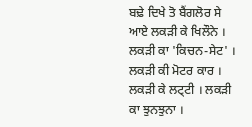ਬਢ਼ੇ ਦਿਖੇ ਤੋ ਬੈਂਗਲੋਰ ਸੇ ਆਏ ਲਕਡ਼ੀ ਕੇ ਖਿਲੌਨੇ । ਲਕਡ਼ੀ ਕਾ 'ਕਿਚਨ-ਸੇਟ' । ਲਕਡ਼ੀ ਕੀ ਮੋਟਰ ਕਾਰ । ਲਕਡ਼ੀ ਕੇ ਲਟ੍ਟੀ । ਲਕਡ਼ੀ ਕਾ ਝੁਨਝੁਨਾ ।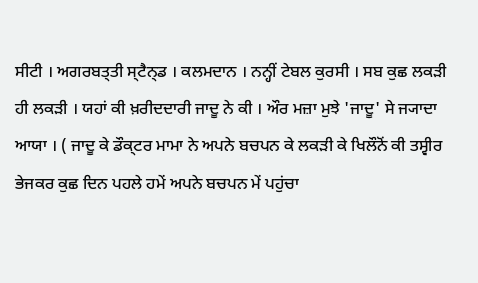ਸੀਟੀ । ਅਗਰਬਤ੍ਤੀ ਸ੍ਟੈਨ੍ਡ । ਕਲਮਦਾਨ । ਨਨ੍ਹੀਂ ਟੇਬਲ ਕੁਰਸੀ । ਸਬ ਕੁਛ ਲਕਡ਼ੀ ਹੀ ਲਕਡ਼ੀ । ਯਹਾਂ ਕੀ ਖ਼ਰੀਦਦਾਰੀ ਜਾਦੂ ਨੇ ਕੀ । ਔਰ ਮਜ਼ਾ ਮੁਝੇ 'ਜਾਦੂ' ਸੇ ਜ੍ਯਾਦਾ ਆਯਾ । ( ਜਾਦੂ ਕੇ ਡੌਕ੍ਟਰ ਮਾਮਾ ਨੇ ਅਪਨੇ ਬਚਪਨ ਕੇ ਲਕਡ਼ੀ ਕੇ ਖਿਲੌਨੋਂ ਕੀ ਤਸ੍ਵੀਰ ਭੇਜਕਰ ਕੁਛ ਦਿਨ ਪਹਲੇ ਹਮੇਂ ਅਪਨੇ ਬਚਪਨ ਮੇਂ ਪਹੁਂਚਾ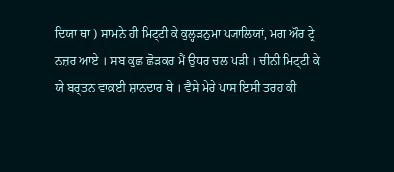ਦਿਯਾ ਥਾ ) ਸਾਮਨੇ ਹੀ ਮਿਟ੍ਟੀ ਕੇ ਕੁਲ੍ਹਡ਼ਨੁਮਾ ਪ੍ਯਾਲਿਯਾਂ, ਮਗ ਔਰ ਟ੍ਰੇ ਨਜ਼ਰ ਆਏ । ਸਬ ਕੁਛ ਛੋਡ਼ਕਰ ਮੈਂ ਉਧਰ ਚਲ ਪਡ਼ੀ । ਚੀਨੀ ਮਿਟ੍ਟੀ ਕੇ ਯੇ ਬਰ੍ਤਨ ਵਾਕ਼ਈ ਸ਼ਾਨਦਾਰ ਥੇ । ਵੈਸੇ ਮੇਰੇ ਪਾਸ ਇਸੀ ਤਰਹ ਕੀ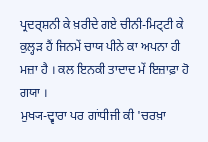ਪ੍ਰਦਰ੍ਸ਼ਨੀ ਕੇ ਖ਼ਰੀਦੇ ਗਏ ਚੀਨੀ-ਮਿਟ੍ਟੀ ਕੇ ਕੁਲ੍ਹਡ਼ ਹੈਂ ਜਿਨਮੇਂ ਚਾਯ ਪੀਨੇ ਕਾ ਅਪਨਾ ਹੀ ਮਜ਼ਾ ਹੈ । ਕਲ ਇਨਕੀ ਤਾਦਾਦ ਮੇਂ ਇਜ਼ਾਫ਼ਾ ਹੋ ਗਯਾ ।
ਮੁਖ੍ਯ-ਦ੍ਵਾਰਾ ਪਰ ਗਾਂਧੀਜੀ ਕੀ 'ਚਰਖ਼ਾ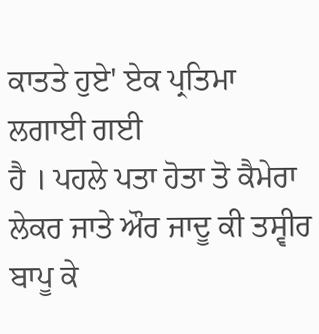ਕਾਤਤੇ ਹੁਏ' ਏਕ ਪ੍ਰਤਿਮਾ ਲਗਾਈ ਗਈ
ਹੈ । ਪਹਲੇ ਪਤਾ ਹੋਤਾ ਤੋ ਕੈਮੇਰਾ ਲੇਕਰ ਜਾਤੇ ਔਰ ਜਾਦੂ ਕੀ ਤਸ੍ਵੀਰ ਬਾਪੂ ਕੇ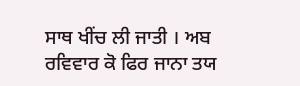ਸਾਥ ਖੀਂਚ ਲੀ ਜਾਤੀ । ਅਬ ਰਵਿਵਾਰ ਕੋ ਫਿਰ ਜਾਨਾ ਤਯ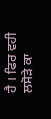ਹੈ । ਫਿਰ ਵਹੀ ਲਸੋਡ਼ੇ ਕਾ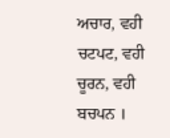ਅਚਾਰ, ਵਹੀ ਚਟਪਟ, ਵਹੀ ਚੂਰਨ, ਵਹੀ ਬਚਪਨ ।